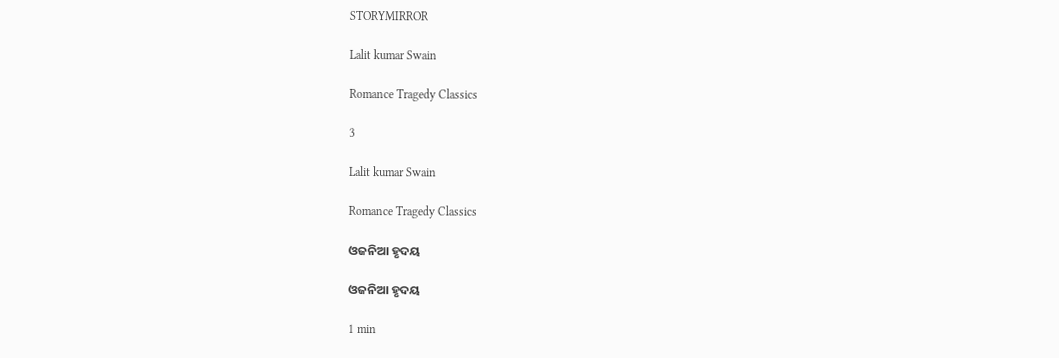STORYMIRROR

Lalit kumar Swain

Romance Tragedy Classics

3

Lalit kumar Swain

Romance Tragedy Classics

ଓଜନିଆ ହୃଦୟ

ଓଜନିଆ ହୃଦୟ

1 min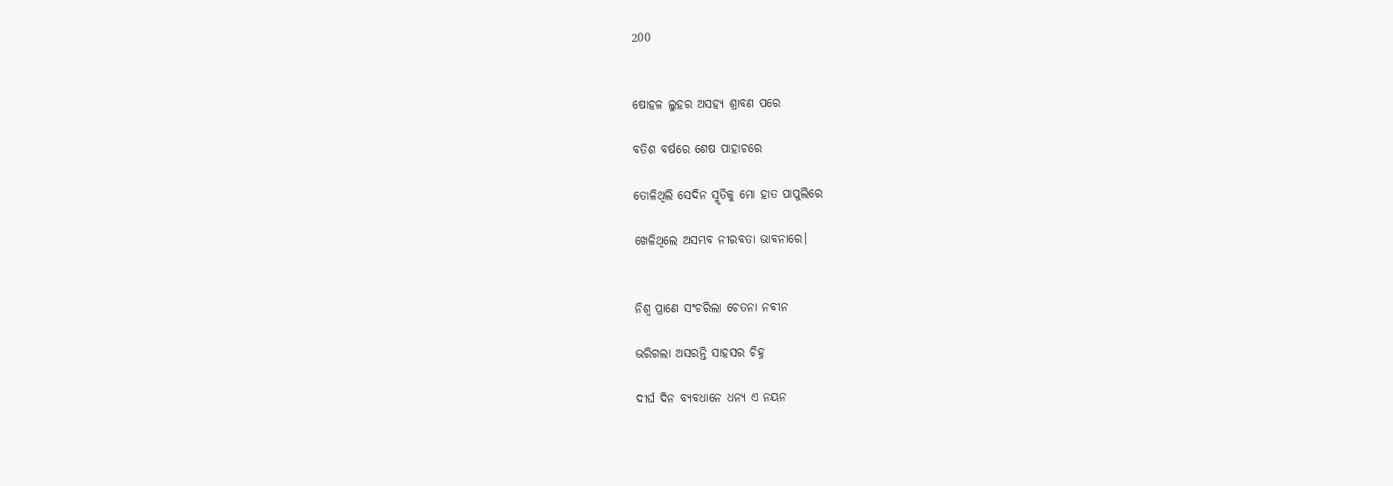200


ଷୋହଳ ଲୁହର ଅସହ୍ୟ ଶ୍ରାବଣ ପରେ

ବତିଶ ବର୍ଷରେ ଶେଷ ପାହାଚରେ

ତୋଳିଥିଲି ସେଦିନ ସ୍ମୃତିକୁ ମୋ ହାତ ପାପୁଲିରେ

ଖେଳିଥିଲେ ଅସମ୍ଭବ ନୀରବତା ଭାବନାରେ।


ନିଶ୍ୱ ପ୍ରାଣେ ସଂଚରିଲା ଚେତନା ନବୀନ

ଭରିଗଲା ଅସରନ୍ତି ସାହସର ଚିହ୍ନ

ଦୀର୍ଘ ଦିନ ବ୍ୟବଧାନେ ଧନ୍ୟ ଏ ନୟନ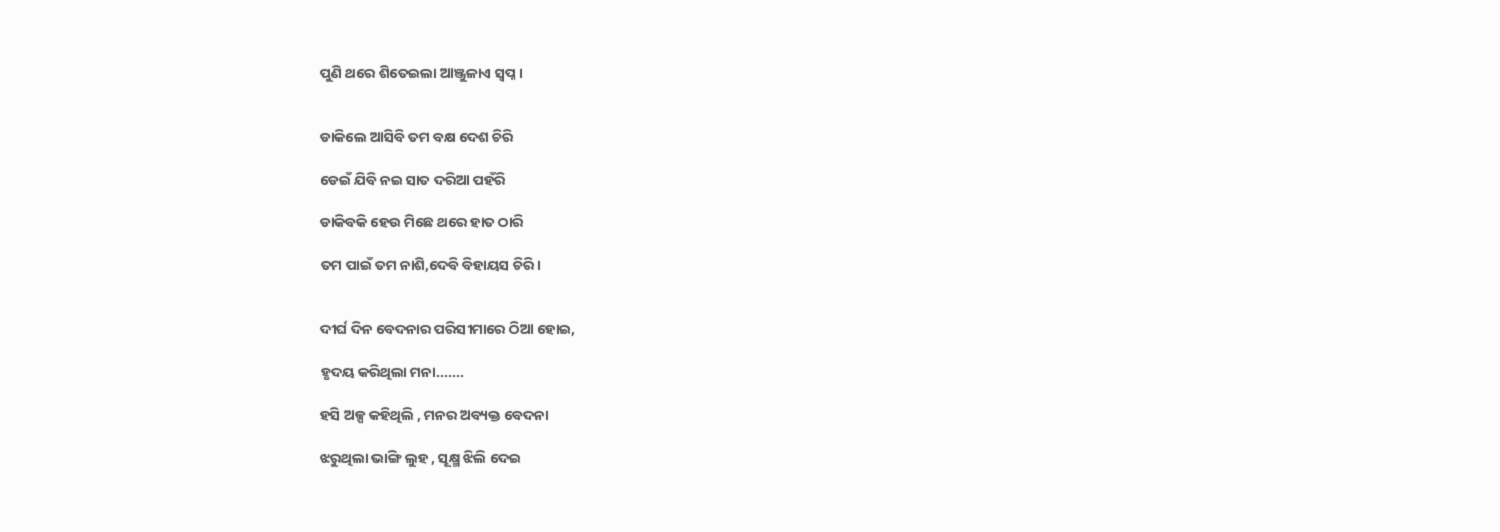ପୁଣି ଥରେ ଶିତେଇଲା ଆଞ୍ଜୁଳାଏ ସ୍ବପ୍ନ।


ଡାକିଲେ ଆସିବି ତମ ବକ୍ଷ ଦେଶ ଚିରି

ଡେଇଁ ଯିବି ନଇ ସାତ ଦରିଆ ପହଁରି

ଡାକିବକି ହେଉ ମିଛେ ଥରେ ହାତ ଠାରି

ତମ ପାଇଁ ତମ ନାଶି,ଦେବି ବିହାୟସ ଚିରି।


ଦୀର୍ଘ ଦିନ ବେଦନାର ପରିସୀମାରେ ଠିଆ ହୋଇ,

ହୃଦୟ କରିଥିଲା ମନା.......

ହସି ଅଳ୍ପ କହିଥିଲି , ମନର ଅବ୍ୟକ୍ତ ବେଦନା

ଝରୁଥିଲା ଭାଙ୍ଗି ଲୁହ , ସୂକ୍ଷ୍ମ ଝିଲି ଦେଇ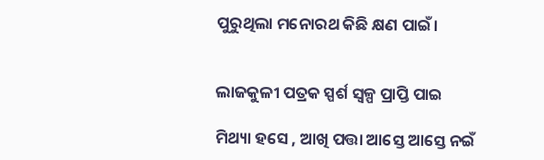ପୁରୁଥିଲା ମନୋରଥ କିଛି କ୍ଷଣ ପାଇଁ।


ଲାଜକୁଳୀ ପତ୍ରକ ସ୍ପର୍ଶ ସ୍ୱଳ୍ପ ପ୍ରାପ୍ତି ପାଇ

ମିଥ୍ୟା ହସେ , ଆଖି ପତ୍ତା ଆସ୍ତେ ଆସ୍ତେ ନଇଁ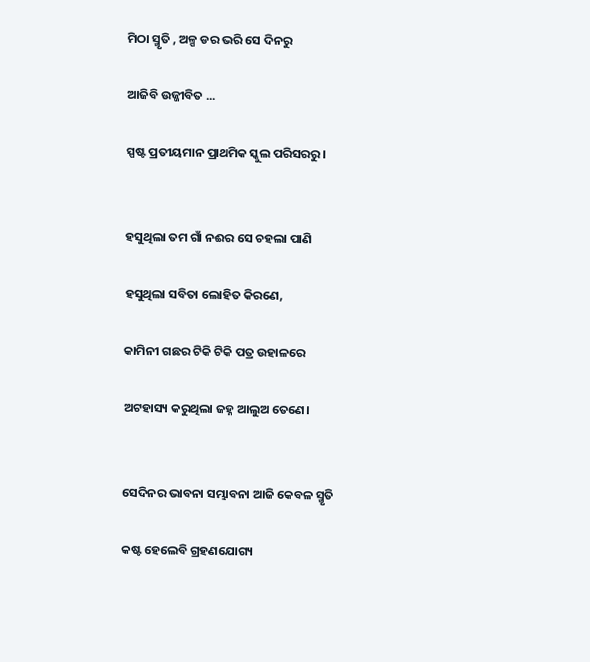ମିଠା ସ୍ମୃତି , ଅଳ୍ପ ଡର ଭରି ସେ ଦିନରୁ

ଆଜିବି ଉଜ୍ଜୀବିତ ...

ସ୍ପଷ୍ଟ ପ୍ରତୀୟମାନ ପ୍ରାଥମିକ ସ୍କୁଲ ପରିସରରୁ।


ହସୁଥିଲା ତମ ଗାଁ ନଈର ସେ ଚହଲା ପାଣି

ହସୁଥିଲା ସବିତା ଲୋହିତ କିରଣେ,

କାମିନୀ ଗଛର ଟିକି ଟିକି ପତ୍ର ଉହାଳରେ

ଅଟହାସ୍ୟ କରୁଥିଲା ଜହ୍ନ ଆଲୁଅ ତେଣେ।


ସେଦିନର ଭାବନା ସମ୍ଭାବନା ଆଜି କେବଳ ସ୍ମୃତି

କଷ୍ଟ ହେଲେବି ଗ୍ରହଣଯୋଗ୍ୟ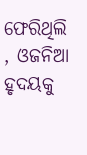ଫେରିଥିଲି , ଓଜନିଆ ହୃଦୟକୁ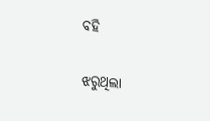ବହି

ଝରୁଥିଲା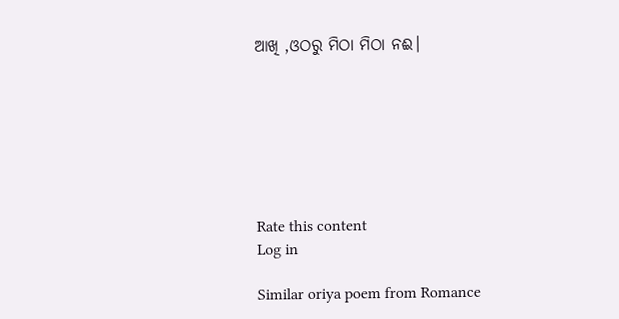ଆଖି ,ଓଠରୁ ମିଠା ମିଠା ନଈ।







Rate this content
Log in

Similar oriya poem from Romance